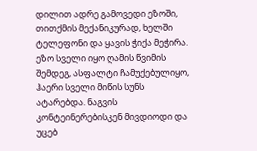დილით ადრე გამოვედი ეზოში, თითქმის მექანიკურად, ხელში ტელეფონი და ყავის ჭიქა მეჭირა. ეზო სველი იყო ღამის წვიმის შემდეგ, ასფალტი ჩამუქებულიყო, ჰაერი სველი მიწის სუნს ატარებდა. ნაგვის კონტეინერებისკენ მივდიოდი და უცებ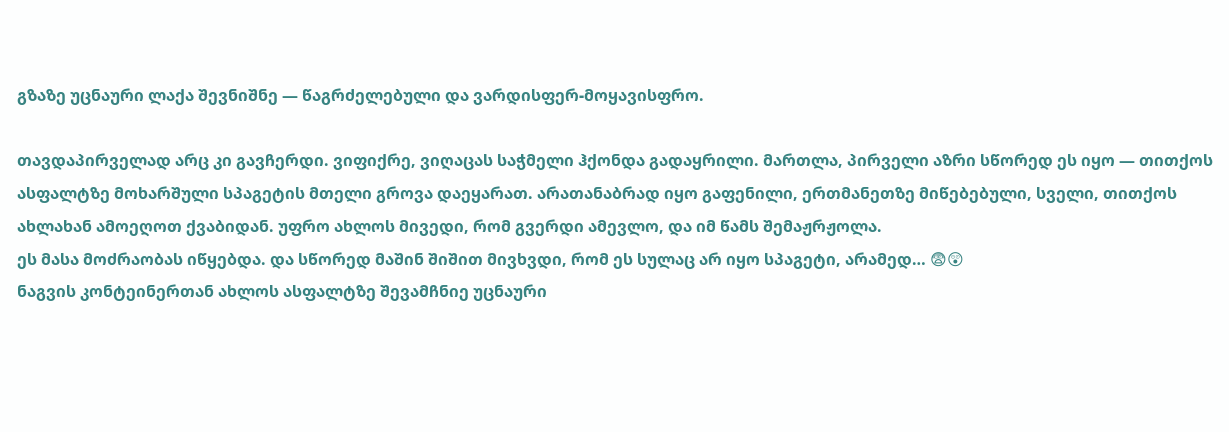გზაზე უცნაური ლაქა შევნიშნე — წაგრძელებული და ვარდისფერ-მოყავისფრო.

თავდაპირველად არც კი გავჩერდი. ვიფიქრე, ვიღაცას საჭმელი ჰქონდა გადაყრილი. მართლა, პირველი აზრი სწორედ ეს იყო — თითქოს ასფალტზე მოხარშული სპაგეტის მთელი გროვა დაეყარათ. არათანაბრად იყო გაფენილი, ერთმანეთზე მიწებებული, სველი, თითქოს ახლახან ამოეღოთ ქვაბიდან. უფრო ახლოს მივედი, რომ გვერდი ამევლო, და იმ წამს შემაჟრჟოლა.
ეს მასა მოძრაობას იწყებდა. და სწორედ მაშინ შიშით მივხვდი, რომ ეს სულაც არ იყო სპაგეტი, არამედ… 😨😲
ნაგვის კონტეინერთან ახლოს ასფალტზე შევამჩნიე უცნაური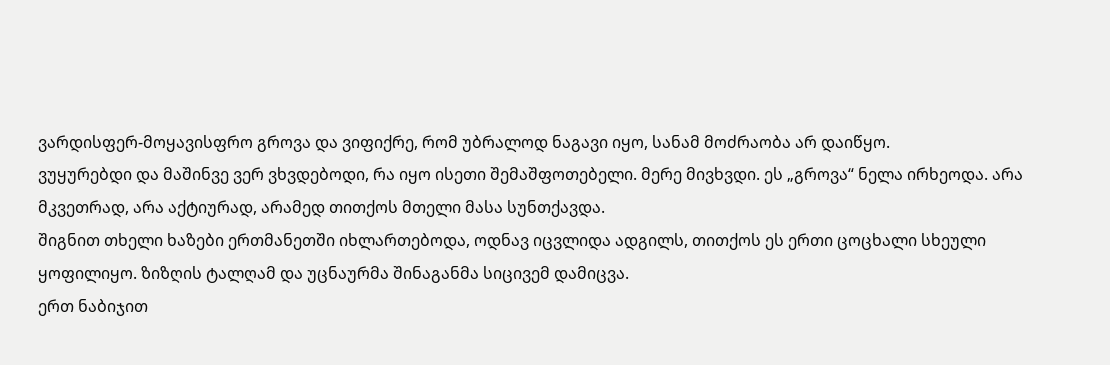ვარდისფერ-მოყავისფრო გროვა და ვიფიქრე, რომ უბრალოდ ნაგავი იყო, სანამ მოძრაობა არ დაიწყო.
ვუყურებდი და მაშინვე ვერ ვხვდებოდი, რა იყო ისეთი შემაშფოთებელი. მერე მივხვდი. ეს „გროვა“ ნელა ირხეოდა. არა მკვეთრად, არა აქტიურად, არამედ თითქოს მთელი მასა სუნთქავდა.
შიგნით თხელი ხაზები ერთმანეთში იხლართებოდა, ოდნავ იცვლიდა ადგილს, თითქოს ეს ერთი ცოცხალი სხეული ყოფილიყო. ზიზღის ტალღამ და უცნაურმა შინაგანმა სიცივემ დამიცვა.
ერთ ნაბიჯით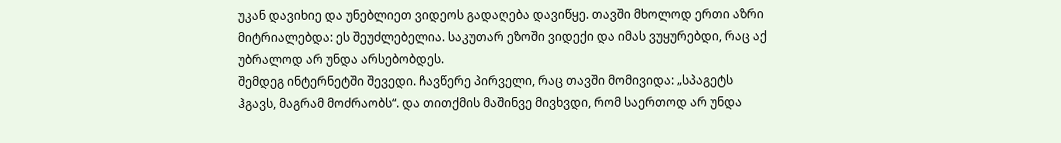უკან დავიხიე და უნებლიეთ ვიდეოს გადაღება დავიწყე. თავში მხოლოდ ერთი აზრი მიტრიალებდა: ეს შეუძლებელია. საკუთარ ეზოში ვიდექი და იმას ვუყურებდი, რაც აქ უბრალოდ არ უნდა არსებობდეს.
შემდეგ ინტერნეტში შევედი. ჩავწერე პირველი, რაც თავში მომივიდა: „სპაგეტს ჰგავს, მაგრამ მოძრაობს“. და თითქმის მაშინვე მივხვდი, რომ საერთოდ არ უნდა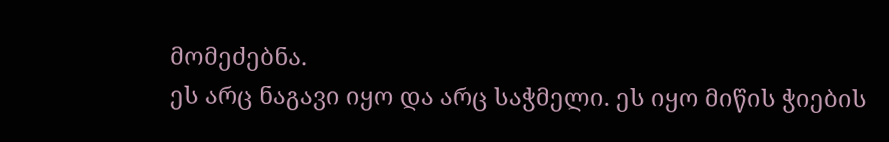მომეძებნა.
ეს არც ნაგავი იყო და არც საჭმელი. ეს იყო მიწის ჭიების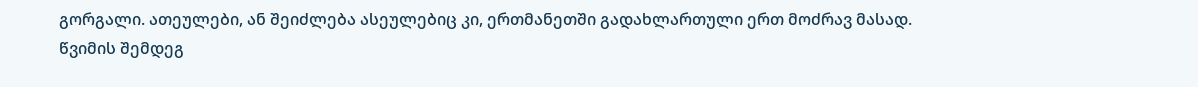გორგალი. ათეულები, ან შეიძლება ასეულებიც კი, ერთმანეთში გადახლართული ერთ მოძრავ მასად.
წვიმის შემდეგ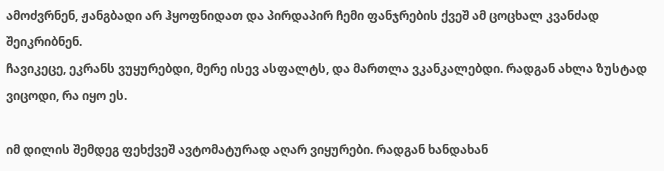ამოძვრნენ, ჟანგბადი არ ჰყოფნიდათ და პირდაპირ ჩემი ფანჯრების ქვეშ ამ ცოცხალ კვანძად შეიკრიბნენ.
ჩავიკეცე, ეკრანს ვუყურებდი, მერე ისევ ასფალტს, და მართლა ვკანკალებდი. რადგან ახლა ზუსტად ვიცოდი, რა იყო ეს.

იმ დილის შემდეგ ფეხქვეშ ავტომატურად აღარ ვიყურები. რადგან ხანდახან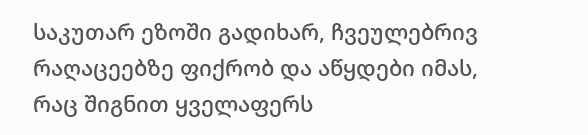საკუთარ ეზოში გადიხარ, ჩვეულებრივ რაღაცეებზე ფიქრობ და აწყდები იმას, რაც შიგნით ყველაფერს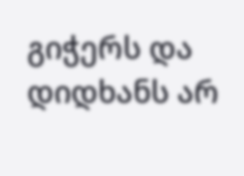გიჭერს და დიდხანს არ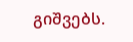გიშვებს.